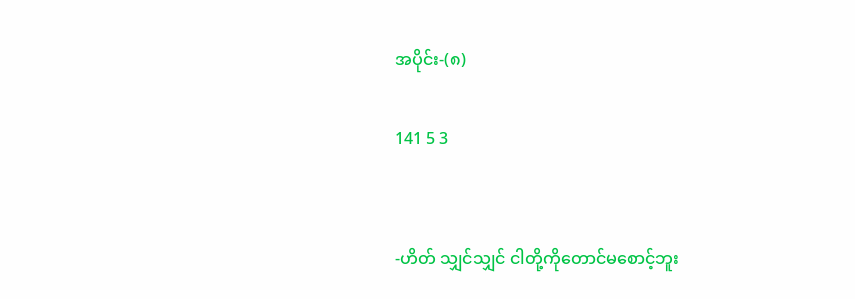အပိုင်း-(၈)

141 5 3


-ဟိတ် သျှင်သျှင် ငါတို့ကိုတောင်မစောင့်ဘူး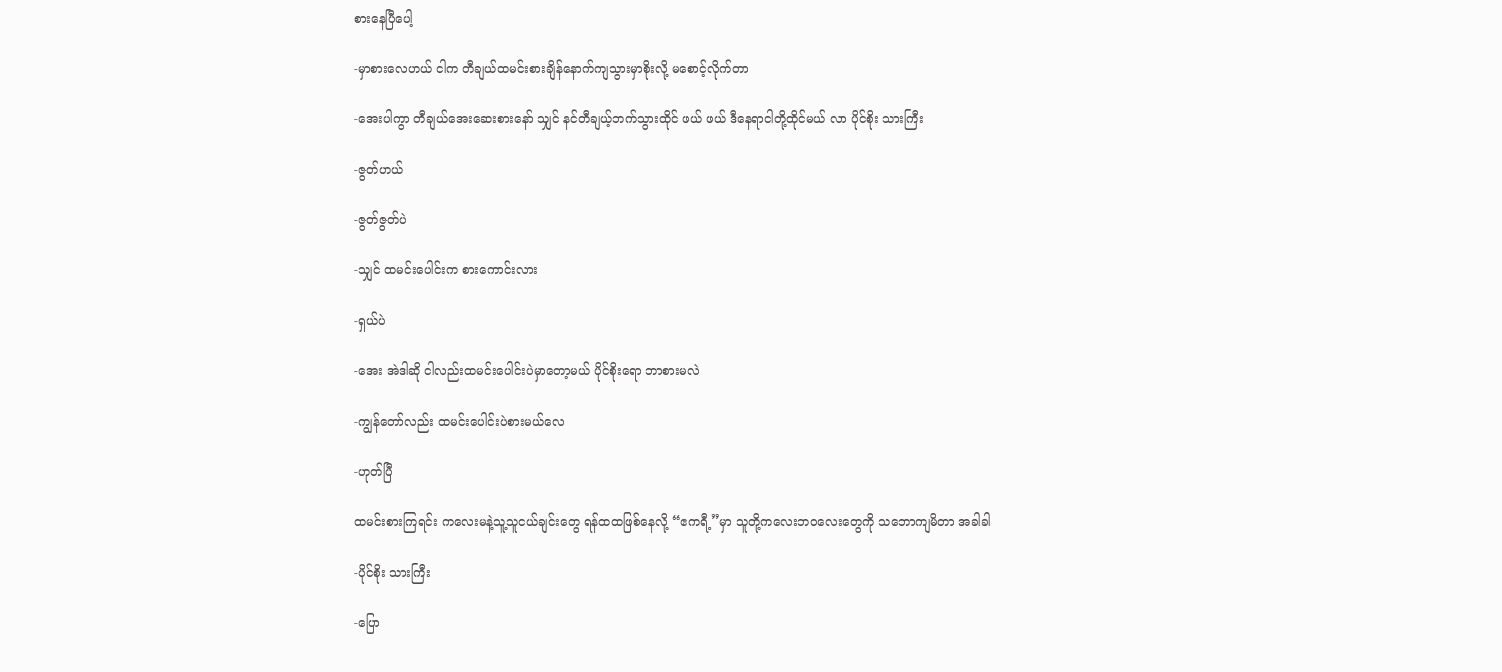စားနေပြီပေါ့

-မှာစားလေဟယ် ငါက တီချယ်ထမင်းစားချိန်နောက်ကျသွားမှာစိုးလို့ မစောင့်လိုက်တာ

-အေးပါကွာ တီချယ်အေးဆေးစားနော် သျှင် နင်တီချယ့်ဘက်သွားထိုင် ဖယ် ဖယ် ဒီနေရာငါတို့ထိုင်မယ် လာ ပိုင်စိုး သားကြီး

-ဇွတ်ဟယ်

-ဇွတ်ဇွတ်ပဲ

-သျှင် ထမင်းပေါင်းက စားကောင်းလား

-ရှယ်ပဲ

-အေး အဲဒါဆို ငါလည်းထမင်းပေါင်းပဲမှာတော့မယ် ပိုင်စိုးရော ဘာစားမလဲ

-ကျွန်တော်လည်း ထမင်းပေါင်းပဲစားမယ်လေ

-ဟုတ်ပြီ

ထမင်းစားကြရင်း ကလေးမနဲ့သူ့သူငယ်ချင်းတွေ ရန်ထထဖြစ်နေလို့ “ဧကရီ့”မှာ သူတို့ကလေးဘဝလေးတွေကို သဘောကျမိတာ အခါခါ

-ပိုင်စိုး သားကြီး

-ပြော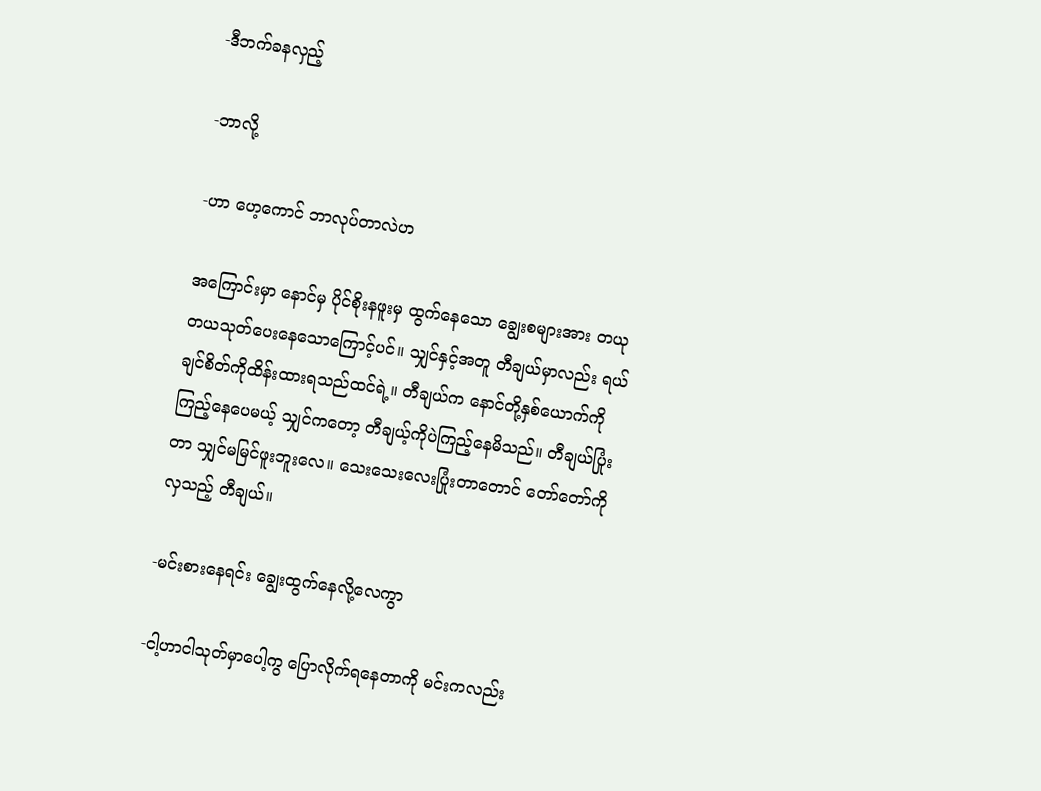-ဒီဘက်ခနလှည့်

-ဘာလို့

-ဟာ ဟေ့ကောင် ဘာလုပ်တာလဲဟ

အကြောင်းမှာ နောင်မှ ပိုင်စိုးနဖူးမှ ထွက်နေသော ချွေးစများအား တယုတယသုတ်ပေးနေသောကြောင့်ပင်။ သျှင်နှင့်အတူ တီချယ်မှာလည်း ရယ်ချင်စိတ်ကိုထိန်းထားရသည်ထင်ရဲ့။ တီချယ်က နောင်တို့နှစ်ယောက်ကိုကြည့်နေပေမယ့် သျှင်ကတော့ တီချယ့်ကိုပဲကြည့်နေမိသည်။ တီချယ်ပြုံးတာ သျှင်မမြင်ဖူးဘူးလေ။ သေးသေးလေးပြုံးတာတောင် တော်တော်ကိုလှသည့် တီချယ်။

-မင်းစားနေရင်း ချွေးထွက်နေလို့လေကွာ

-ငါ့ဟာငါသုတ်မှာပေါ့ကွ ပြောလိုက်ရနေတာကို မင်းကလည်း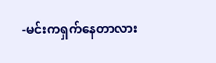-မင်းကရှက်နေတာလား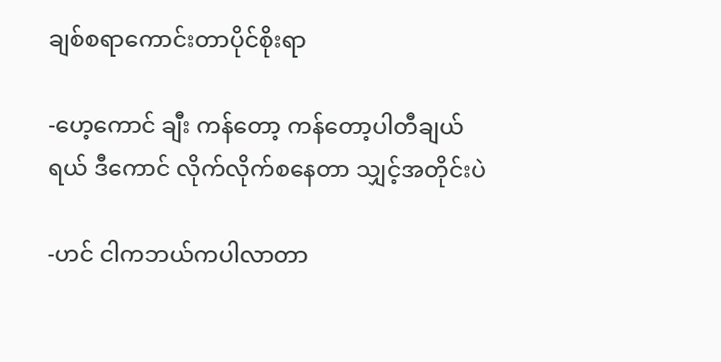ချစ်စရာကောင်းတာပိုင်စိုးရာ

-ဟေ့ကောင် ချီး ကန်တော့ ကန်တော့ပါတီချယ်ရယ် ဒီကောင် လိုက်လိုက်စနေတာ သျှင့်အတိုင်းပဲ

-ဟင် ငါကဘယ်ကပါလာတာ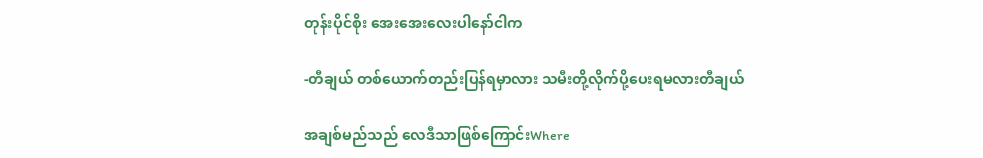တုန်းပိုင်စိုး အေးအေးလေးပါနော်ငါက

-တီချယ် တစ်ယောက်တည်းပြန်ရမှာလား သမီးတို့လိုက်ပို့ပေးရမလားတီချယ်

အချစ်မည်သည် လေဒီသာဖြစ်ကြောင်းWhere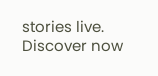stories live. Discover now